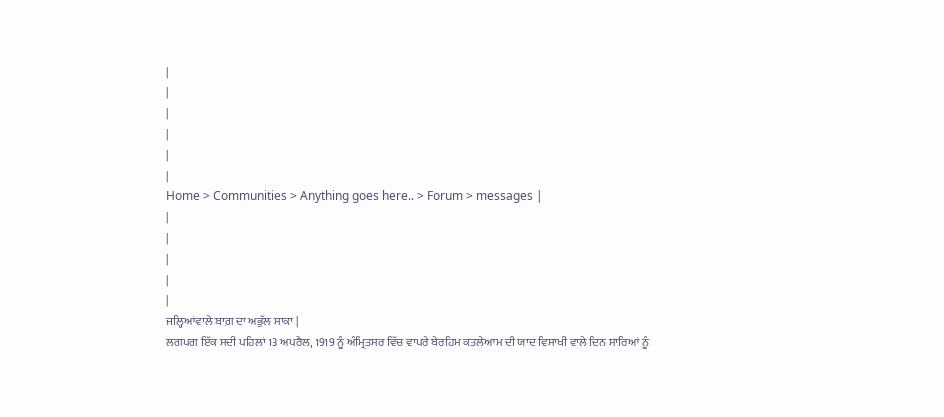|
|
|
|
|
|
Home > Communities > Anything goes here.. > Forum > messages |
|
|
|
|
|
ਜਲ੍ਹਿਆਂਵਾਲੇ ਬਾਗ਼ ਦਾ ਅਭੁੱਲ ਸਾਕਾ |
ਲਗਪਗ ਇੱਕ ਸਦੀ ਪਹਿਲਾਂ 13 ਅਪਰੈਲ, 1919 ਨੂੰ ਅੰਮ੍ਰਿਤਸਰ ਵਿੱਚ ਵਾਪਰੇ ਬੇਰਹਿਮ ਕਤਲੇਆਮ ਦੀ ਯਾਦ ਵਿਸਾਖੀ ਵਾਲੇ ਦਿਨ ਸਾਰਿਆਂ ਨੂੰ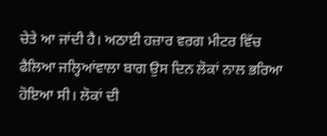ਚੇਤੇ ਆ ਜਾਂਦੀ ਹੈ। ਅਠਾਈ ਹਜ਼ਾਰ ਵਰਗ ਮੀਟਰ ਵਿੱਚ ਫੈਲਿਆ ਜਲ੍ਹਿਆਂਵਾਲਾ ਬਾਗ ਉਸ ਦਿਨ ਲੋਕਾਂ ਨਾਲ ਭਰਿਆ ਹੋਇਆ ਸੀ। ਲੋਕਾਂ ਦੀ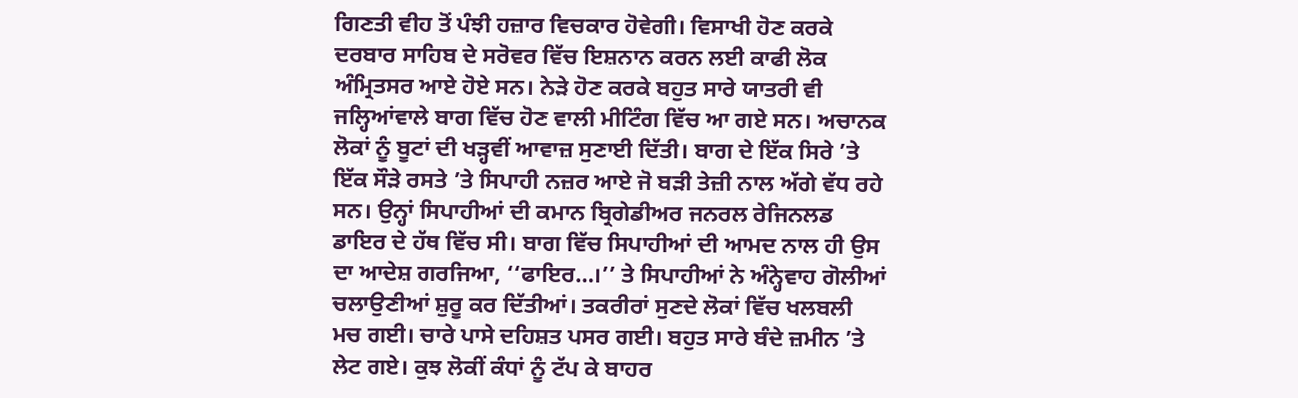ਗਿਣਤੀ ਵੀਹ ਤੋਂ ਪੰਝੀ ਹਜ਼ਾਰ ਵਿਚਕਾਰ ਹੋਵੇਗੀ। ਵਿਸਾਖੀ ਹੋਣ ਕਰਕੇ ਦਰਬਾਰ ਸਾਹਿਬ ਦੇ ਸਰੋਵਰ ਵਿੱਚ ਇਸ਼ਨਾਨ ਕਰਨ ਲਈ ਕਾਫੀ ਲੋਕ ਅੰਮ੍ਰਿਤਸਰ ਆਏ ਹੋਏ ਸਨ। ਨੇੜੇ ਹੋਣ ਕਰਕੇ ਬਹੁਤ ਸਾਰੇ ਯਾਤਰੀ ਵੀ ਜਲ੍ਹਿਆਂਵਾਲੇ ਬਾਗ ਵਿੱਚ ਹੋਣ ਵਾਲੀ ਮੀਟਿੰਗ ਵਿੱਚ ਆ ਗਏ ਸਨ। ਅਚਾਨਕ ਲੋਕਾਂ ਨੂੰ ਬੂਟਾਂ ਦੀ ਖੜ੍ਹਵੀਂ ਆਵਾਜ਼ ਸੁਣਾਈ ਦਿੱਤੀ। ਬਾਗ ਦੇ ਇੱਕ ਸਿਰੇ ’ਤੇ ਇੱਕ ਸੌੜੇ ਰਸਤੇ ’ਤੇ ਸਿਪਾਹੀ ਨਜ਼ਰ ਆਏ ਜੋ ਬੜੀ ਤੇਜ਼ੀ ਨਾਲ ਅੱਗੇ ਵੱਧ ਰਹੇ ਸਨ। ਉਨ੍ਹਾਂ ਸਿਪਾਹੀਆਂ ਦੀ ਕਮਾਨ ਬ੍ਰਿਗੇਡੀਅਰ ਜਨਰਲ ਰੇਜਿਨਲਡ ਡਾਇਰ ਦੇ ਹੱਥ ਵਿੱਚ ਸੀ। ਬਾਗ ਵਿੱਚ ਸਿਪਾਹੀਆਂ ਦੀ ਆਮਦ ਨਾਲ ਹੀ ਉਸ ਦਾ ਆਦੇਸ਼ ਗਰਜਿਆ, ‘‘ਫਾਇਰ…।’’ ਤੇ ਸਿਪਾਹੀਆਂ ਨੇ ਅੰਨ੍ਹੇਵਾਹ ਗੋਲੀਆਂ ਚਲਾਉਣੀਆਂ ਸ਼ੁਰੂ ਕਰ ਦਿੱਤੀਆਂ। ਤਕਰੀਰਾਂ ਸੁਣਦੇ ਲੋਕਾਂ ਵਿੱਚ ਖਲਬਲੀ ਮਚ ਗਈ। ਚਾਰੇ ਪਾਸੇ ਦਹਿਸ਼ਤ ਪਸਰ ਗਈ। ਬਹੁਤ ਸਾਰੇ ਬੰਦੇ ਜ਼ਮੀਨ ’ਤੇ ਲੇਟ ਗਏ। ਕੁਝ ਲੋਕੀਂ ਕੰਧਾਂ ਨੂੰ ਟੱਪ ਕੇ ਬਾਹਰ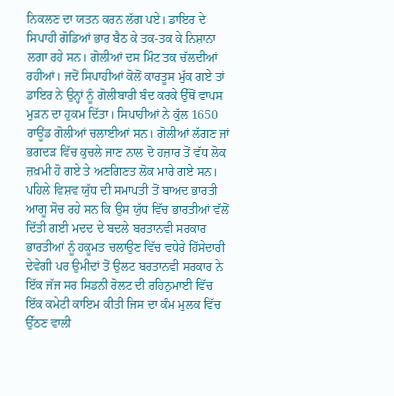ਨਿਕਲਣ ਦਾ ਯਤਨ ਕਰਨ ਲੱਗ ਪਏ। ਡਾਇਰ ਦੇ ਸਿਪਾਹੀ ਗੋਡਿਆਂ ਭਾਰ ਬੈਠ ਕੇ ਤਕ-ਤਕ ਕੇ ਨਿਸ਼ਾਨਾ ਲਗਾ ਰਹੇ ਸਨ। ਗੋਲੀਆਂ ਦਸ ਮਿੰਟ ਤਕ ਚੱਲਦੀਆਂ ਰਹੀਆਂ। ਜਦੋਂ ਸਿਪਾਹੀਆਂ ਕੋਲੋਂ ਕਾਰਤੂਸ ਮੁੱਕ ਗਏ ਤਾਂ ਡਾਇਰ ਨੇ ਉਨ੍ਹਾਂ ਨੂੰ ਗੋਲੀਬਾਰੀ ਬੰਦ ਕਰਕੇ ਉੱਥੋਂ ਵਾਪਸ ਮੁੜਨ ਦਾ ਹੁਕਮ ਦਿੱਤਾ। ਸਿਪਾਹੀਆਂ ਨੇ ਕੁੱਲ 1650 ਰਾਊਂਡ ਗੋਲੀਆਂ ਚਲਾਈਆਂ ਸਨ। ਗੋਲੀਆਂ ਲੱਗਣ ਜਾਂ ਭਗਦੜ ਵਿੱਚ ਕੁਚਲੇ ਜਾਣ ਨਾਲ ਦੋ ਹਜ਼ਾਰ ਤੋਂ ਵੱਧ ਲੋਕ ਜ਼ਖ਼ਮੀ ਹੋ ਗਏ ਤੇ ਅਣਗਿਣਤ ਲੋਕ ਮਾਰੇ ਗਏ ਸਨ। ਪਹਿਲੇ ਵਿਸ਼ਵ ਯੁੱਧ ਦੀ ਸਮਾਪਤੀ ਤੋਂ ਬਾਅਦ ਭਾਰਤੀ ਆਗੂ ਸੋਚ ਰਹੇ ਸਨ ਕਿ ਉਸ ਯੁੱਧ ਵਿੱਚ ਭਾਰਤੀਆਂ ਵੱਲੋਂ ਦਿੱਤੀ ਗਈ ਮਦਦ ਦੇ ਬਦਲੇ ਬਰਤਾਨਵੀ ਸਰਕਾਰ ਭਾਰਤੀਆਂ ਨੂੰ ਹਕੂਮਤ ਚਲਾਉਣ ਵਿੱਚ ਵਧੇਰੇ ਹਿੱਸੇਦਾਰੀ ਦੇਵੇਗੀ ਪਰ ਉਮੀਦਾਂ ਤੋਂ ਉਲਟ ਬਰਤਾਨਵੀ ਸਰਕਾਰ ਨੇ ਇੱਕ ਜੱਜ ਸਰ ਸਿਡਨੀ ਰੋਲਟ ਦੀ ਰਹਿਨੁਮਾਈ ਵਿੱਚ ਇੱਕ ਕਮੇਟੀ ਕਾਇਮ ਕੀਤੀ ਜਿਸ ਦਾ ਕੰਮ ਮੁਲਕ ਵਿੱਚ ਉੱਠਣ ਵਾਲੀ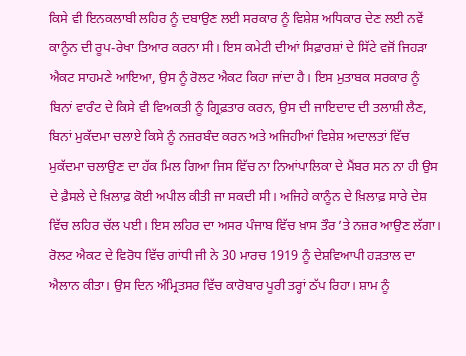ਕਿਸੇ ਵੀ ਇਨਕਲਾਬੀ ਲਹਿਰ ਨੂੰ ਦਬਾਉਣ ਲਈ ਸਰਕਾਰ ਨੂੰ ਵਿਸ਼ੇਸ਼ ਅਧਿਕਾਰ ਦੇਣ ਲਈ ਨਵੇਂ ਕਾਨੂੰਨ ਦੀ ਰੂਪ-ਰੇਖਾ ਤਿਆਰ ਕਰਨਾ ਸੀ। ਇਸ ਕਮੇਟੀ ਦੀਆਂ ਸਿਫ਼ਾਰਸ਼ਾਂ ਦੇ ਸਿੱਟੇ ਵਜੋਂ ਜਿਹੜਾ ਐਕਟ ਸਾਹਮਣੇ ਆਇਆ, ਉਸ ਨੂੰ ਰੋਲਟ ਐਕਟ ਕਿਹਾ ਜਾਂਦਾ ਹੈ। ਇਸ ਮੁਤਾਬਕ ਸਰਕਾਰ ਨੂੰ ਬਿਨਾਂ ਵਾਰੰਟ ਦੇ ਕਿਸੇ ਵੀ ਵਿਅਕਤੀ ਨੂੰ ਗ੍ਰਿਫ਼ਤਾਰ ਕਰਨ, ਉਸ ਦੀ ਜਾਇਦਾਦ ਦੀ ਤਲਾਸ਼ੀ ਲੈਣ, ਬਿਨਾਂ ਮੁਕੱਦਮਾ ਚਲਾਏ ਕਿਸੇ ਨੂੰ ਨਜ਼ਰਬੰਦ ਕਰਨ ਅਤੇ ਅਜਿਹੀਆਂ ਵਿਸ਼ੇਸ਼ ਅਦਾਲਤਾਂ ਵਿੱਚ ਮੁਕੱਦਮਾ ਚਲਾਉਣ ਦਾ ਹੱਕ ਮਿਲ ਗਿਆ ਜਿਸ ਵਿੱਚ ਨਾ ਨਿਆਂਪਾਲਿਕਾ ਦੇ ਮੈਂਬਰ ਸਨ ਨਾ ਹੀ ਉਸ ਦੇ ਫ਼ੈਸਲੇ ਦੇ ਖ਼ਿਲਾਫ਼ ਕੋਈ ਅਪੀਲ ਕੀਤੀ ਜਾ ਸਕਦੀ ਸੀ। ਅਜਿਹੇ ਕਾਨੂੰਨ ਦੇ ਖ਼ਿਲਾਫ਼ ਸਾਰੇ ਦੇਸ਼ ਵਿੱਚ ਲਹਿਰ ਚੱਲ ਪਈ। ਇਸ ਲਹਿਰ ਦਾ ਅਸਰ ਪੰਜਾਬ ਵਿੱਚ ਖ਼ਾਸ ਤੌਰ ’ਤੇ ਨਜ਼ਰ ਆਉਣ ਲੱਗਾ। ਰੋਲਟ ਐਕਟ ਦੇ ਵਿਰੋਧ ਵਿੱਚ ਗਾਂਧੀ ਜੀ ਨੇ 30 ਮਾਰਚ 1919 ਨੂੰ ਦੇਸ਼ਵਿਆਪੀ ਹੜਤਾਲ ਦਾ ਐਲਾਨ ਕੀਤਾ। ਉਸ ਦਿਨ ਅੰਮ੍ਰਿਤਸਰ ਵਿੱਚ ਕਾਰੋਬਾਰ ਪੂਰੀ ਤਰ੍ਹਾਂ ਠੱਪ ਰਿਹਾ। ਸ਼ਾਮ ਨੂੰ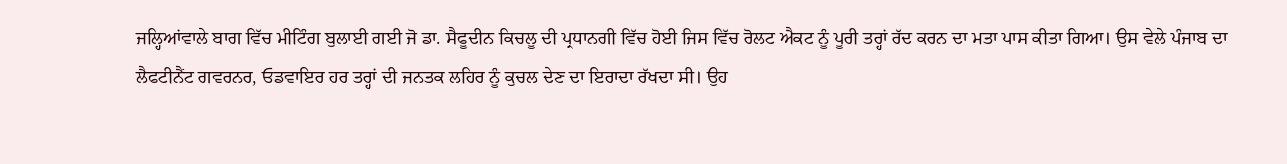ਜਲ੍ਹਿਆਂਵਾਲੇ ਬਾਗ ਵਿੱਚ ਮੀਟਿੰਗ ਬੁਲਾਈ ਗਈ ਜੋ ਡਾ. ਸੈਫੂਦੀਨ ਕਿਚਲੂ ਦੀ ਪ੍ਰਧਾਨਗੀ ਵਿੱਚ ਹੋਈ ਜਿਸ ਵਿੱਚ ਰੋਲਟ ਐਕਟ ਨੂੰ ਪੂਰੀ ਤਰ੍ਹਾਂ ਰੱਦ ਕਰਨ ਦਾ ਮਤਾ ਪਾਸ ਕੀਤਾ ਗਿਆ। ਉਸ ਵੇਲੇ ਪੰਜਾਬ ਦਾ ਲੈਫਟੀਨੈਂਟ ਗਵਰਨਰ, ਓਡਵਾਇਰ ਹਰ ਤਰ੍ਹਾਂ ਦੀ ਜਨਤਕ ਲਹਿਰ ਨੂੰ ਕੁਚਲ ਦੇਣ ਦਾ ਇਰਾਦਾ ਰੱਖਦਾ ਸੀ। ਉਹ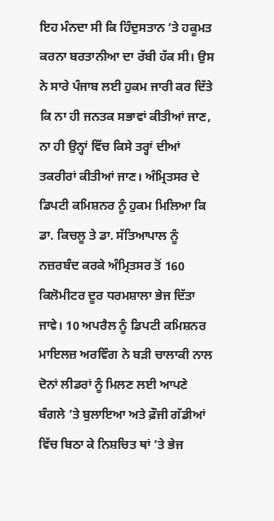ਇਹ ਮੰਨਦਾ ਸੀ ਕਿ ਹਿੰਦੁਸਤਾਨ ’ਤੇ ਹਕੂਮਤ ਕਰਨਾ ਬਰਤਾਨੀਆ ਦਾ ਰੱਬੀ ਹੱਕ ਸੀ। ਉਸ ਨੇ ਸਾਰੇ ਪੰਜਾਬ ਲਈ ਹੁਕਮ ਜਾਰੀ ਕਰ ਦਿੱਤੇ ਕਿ ਨਾ ਹੀ ਜਨਤਕ ਸਭਾਵਾਂ ਕੀਤੀਆਂ ਜਾਣ, ਨਾ ਹੀ ਉਨ੍ਹਾਂ ਵਿੱਚ ਕਿਸੇ ਤਰ੍ਹਾਂ ਦੀਆਂ ਤਕਰੀਰਾਂ ਕੀਤੀਆਂ ਜਾਣ। ਅੰਮ੍ਰਿਤਸਰ ਦੇ ਡਿਪਟੀ ਕਮਿਸ਼ਨਰ ਨੂੰ ਹੁਕਮ ਮਿਲਿਆ ਕਿ ਡਾ. ਕਿਚਲੂ ਤੇ ਡਾ. ਸੱਤਿਆਪਾਲ ਨੂੰ ਨਜ਼ਰਬੰਦ ਕਰਕੇ ਅੰਮ੍ਰਿਤਸਰ ਤੋਂ 160 ਕਿਲੋਮੀਟਰ ਦੂਰ ਧਰਮਸ਼ਾਲਾ ਭੇਜ ਦਿੱਤਾ ਜਾਵੇ। 10 ਅਪਰੈਲ ਨੂੰ ਡਿਪਟੀ ਕਮਿਸ਼ਨਰ ਮਾਇਲਜ਼ ਅਰਵਿੰਗ ਨੇ ਬੜੀ ਚਾਲਾਕੀ ਨਾਲ ਦੋਨਾਂ ਲੀਡਰਾਂ ਨੂੰ ਮਿਲਣ ਲਈ ਆਪਣੇ ਬੰਗਲੇ ’ਤੇ ਬੁਲਾਇਆ ਅਤੇ ਫ਼ੌਜੀ ਗੱਡੀਆਂ ਵਿੱਚ ਬਿਠਾ ਕੇ ਨਿਸ਼ਚਿਤ ਥਾਂ ’ਤੇ ਭੇਜ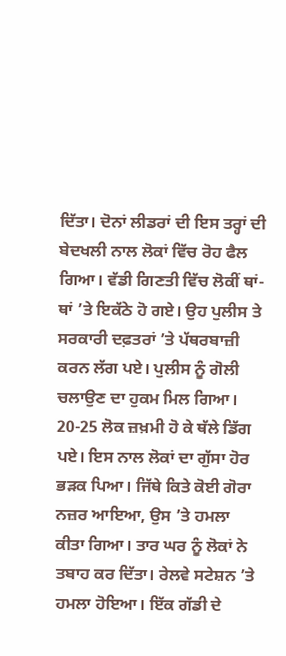ਦਿੱਤਾ। ਦੋਨਾਂ ਲੀਡਰਾਂ ਦੀ ਇਸ ਤਰ੍ਹਾਂ ਦੀ ਬੇਦਖਲੀ ਨਾਲ ਲੋਕਾਂ ਵਿੱਚ ਰੋਹ ਫੈਲ ਗਿਆ। ਵੱਡੀ ਗਿਣਤੀ ਵਿੱਚ ਲੋਕੀਂ ਥਾਂ-ਥਾਂ ’ਤੇ ਇਕੱਠੇ ਹੋ ਗਏ। ਉਹ ਪੁਲੀਸ ਤੇ ਸਰਕਾਰੀ ਦਫ਼ਤਰਾਂ ’ਤੇ ਪੱਥਰਬਾਜ਼ੀ ਕਰਨ ਲੱਗ ਪਏ। ਪੁਲੀਸ ਨੂੰ ਗੋਲੀ ਚਲਾਉਣ ਦਾ ਹੁਕਮ ਮਿਲ ਗਿਆ। 20-25 ਲੋਕ ਜ਼ਖ਼ਮੀ ਹੋ ਕੇ ਥੱਲੇ ਡਿੱਗ ਪਏ। ਇਸ ਨਾਲ ਲੋਕਾਂ ਦਾ ਗੁੱਸਾ ਹੋਰ ਭੜਕ ਪਿਆ। ਜਿੱਥੇ ਕਿਤੇ ਕੋਈ ਗੋਰਾ ਨਜ਼ਰ ਆਇਆ, ਉਸ ’ਤੇ ਹਮਲਾ ਕੀਤਾ ਗਿਆ। ਤਾਰ ਘਰ ਨੂੰ ਲੋਕਾਂ ਨੇ ਤਬਾਹ ਕਰ ਦਿੱਤਾ। ਰੇਲਵੇ ਸਟੇਸ਼ਨ ’ਤੇ ਹਮਲਾ ਹੋਇਆ। ਇੱਕ ਗੱਡੀ ਦੇ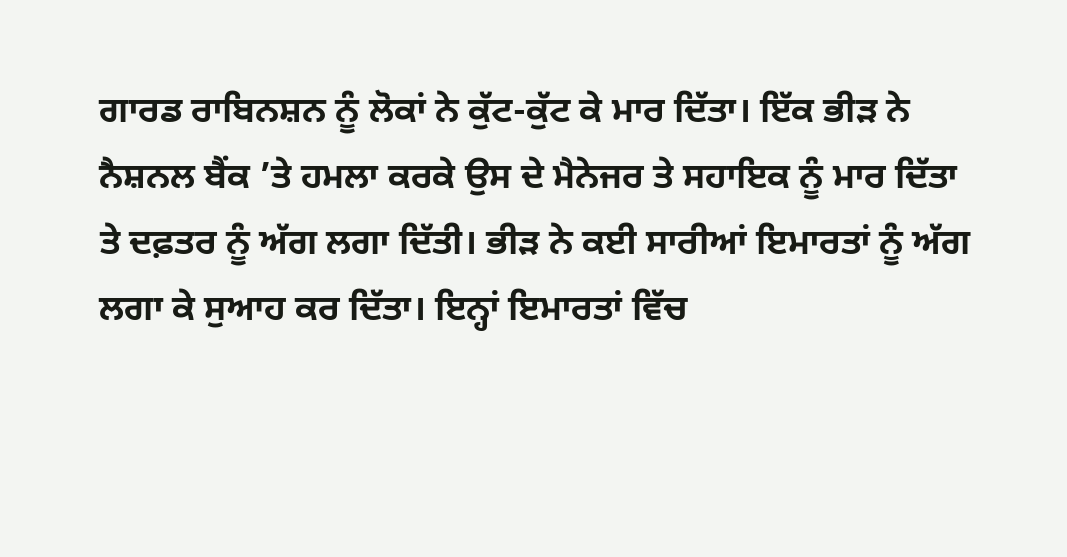ਗਾਰਡ ਰਾਬਿਨਸ਼ਨ ਨੂੰ ਲੋਕਾਂ ਨੇ ਕੁੱਟ-ਕੁੱਟ ਕੇ ਮਾਰ ਦਿੱਤਾ। ਇੱਕ ਭੀੜ ਨੇ ਨੈਸ਼ਨਲ ਬੈਂਕ ’ਤੇ ਹਮਲਾ ਕਰਕੇ ਉਸ ਦੇ ਮੈਨੇਜਰ ਤੇ ਸਹਾਇਕ ਨੂੰ ਮਾਰ ਦਿੱਤਾ ਤੇ ਦਫ਼ਤਰ ਨੂੰ ਅੱਗ ਲਗਾ ਦਿੱਤੀ। ਭੀੜ ਨੇ ਕਈ ਸਾਰੀਆਂ ਇਮਾਰਤਾਂ ਨੂੰ ਅੱਗ ਲਗਾ ਕੇ ਸੁਆਹ ਕਰ ਦਿੱਤਾ। ਇਨ੍ਹਾਂ ਇਮਾਰਤਾਂ ਵਿੱਚ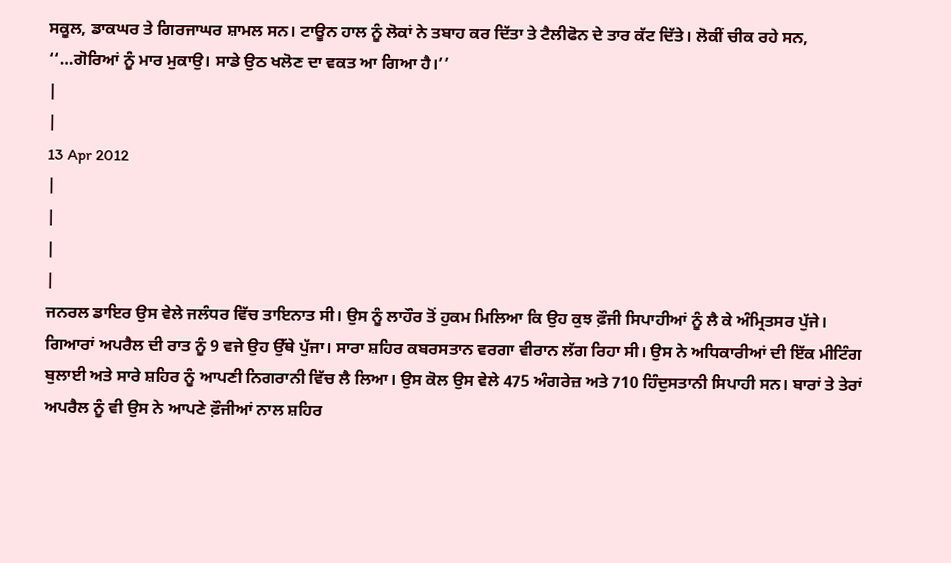ਸਕੂਲ, ਡਾਕਘਰ ਤੇ ਗਿਰਜਾਘਰ ਸ਼ਾਮਲ ਸਨ। ਟਾਊਨ ਹਾਲ ਨੂੰ ਲੋਕਾਂ ਨੇ ਤਬਾਹ ਕਰ ਦਿੱਤਾ ਤੇ ਟੈਲੀਫੋਨ ਦੇ ਤਾਰ ਕੱਟ ਦਿੱਤੇ। ਲੋਕੀਂ ਚੀਕ ਰਹੇ ਸਨ, ‘‘…ਗੋਰਿਆਂ ਨੂੰ ਮਾਰ ਮੁਕਾਉ। ਸਾਡੇ ਉਠ ਖਲੋਣ ਦਾ ਵਕਤ ਆ ਗਿਆ ਹੈ।’’
|
|
13 Apr 2012
|
|
|
|
ਜਨਰਲ ਡਾਇਰ ਉਸ ਵੇਲੇ ਜਲੰਧਰ ਵਿੱਚ ਤਾਇਨਾਤ ਸੀ। ਉਸ ਨੂੰ ਲਾਹੌਰ ਤੋਂ ਹੁਕਮ ਮਿਲਿਆ ਕਿ ਉਹ ਕੁਝ ਫ਼ੌਜੀ ਸਿਪਾਹੀਆਂ ਨੂੰ ਲੈ ਕੇ ਅੰਮ੍ਰਿਤਸਰ ਪੁੱਜੇ। ਗਿਆਰਾਂ ਅਪਰੈਲ ਦੀ ਰਾਤ ਨੂੰ 9 ਵਜੇ ਉਹ ਉੱਥੇ ਪੁੱਜਾ। ਸਾਰਾ ਸ਼ਹਿਰ ਕਬਰਸਤਾਨ ਵਰਗਾ ਵੀਰਾਨ ਲੱਗ ਰਿਹਾ ਸੀ। ਉਸ ਨੇ ਅਧਿਕਾਰੀਆਂ ਦੀ ਇੱਕ ਮੀਟਿੰਗ ਬੁਲਾਈ ਅਤੇ ਸਾਰੇ ਸ਼ਹਿਰ ਨੂੰ ਆਪਣੀ ਨਿਗਰਾਨੀ ਵਿੱਚ ਲੈ ਲਿਆ। ਉਸ ਕੋਲ ਉਸ ਵੇਲੇ 475 ਅੰਗਰੇਜ਼ ਅਤੇ 710 ਹਿੰਦੁਸਤਾਨੀ ਸਿਪਾਹੀ ਸਨ। ਬਾਰਾਂ ਤੇ ਤੇਰਾਂ ਅਪਰੈਲ ਨੂੰ ਵੀ ਉਸ ਨੇ ਆਪਣੇ ਫ਼ੌਜੀਆਂ ਨਾਲ ਸ਼ਹਿਰ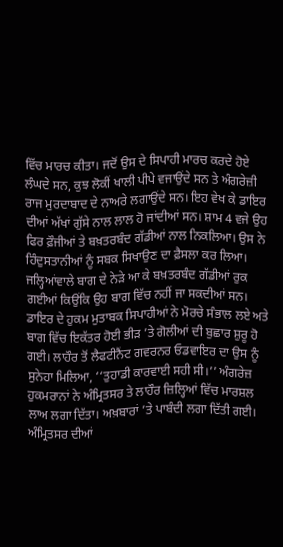ਵਿੱਚ ਮਾਰਚ ਕੀਤਾ। ਜਦੋਂ ਉਸ ਦੇ ਸਿਪਾਹੀ ਮਾਰਚ ਕਰਦੇ ਹੋਏ ਲੰਘਦੇ ਸਨ, ਕੁਝ ਲੋਕੀਂ ਖਾਲੀ ਪੀਪੇ ਵਜਾਉਂਦੇ ਸਨ ਤੇ ਅੰਗਰੇਜ਼ੀ ਰਾਜ ਮੁਰਦਾਬਾਦ ਦੇ ਨਾਅਰੇ ਲਗਾਉਂਦੇ ਸਨ। ਇਹ ਵੇਖ ਕੇ ਡਾਇਰ ਦੀਆਂ ਅੱਖਾਂ ਗੁੱਸੇ ਨਾਲ ਲਾਲ ਹੋ ਜਾਂਦੀਆਂ ਸਨ। ਸ਼ਾਮ 4 ਵਜੇ ਉਹ ਫਿਰ ਫ਼ੌਜੀਆਂ ਤੇ ਬਖ਼ਤਰਬੰਦ ਗੱਡੀਆਂ ਨਾਲ ਨਿਕਲਿਆ। ਉਸ ਨੇ ਹਿੰਦੁਸਤਾਨੀਆਂ ਨੂੰ ਸਬਕ ਸਿਖਾਉਣ ਦਾ ਫ਼ੈਸਲਾ ਕਰ ਲਿਆ। ਜਲ੍ਹਿਆਂਵਾਲੇ ਬਾਗ ਦੇ ਨੇੜੇ ਆ ਕੇ ਬਖ਼ਤਰਬੰਦ ਗੱਡੀਆਂ ਰੁਕ ਗਈਆਂ ਕਿਉਂਕਿ ਉਹ ਬਾਗ ਵਿੱਚ ਨਹੀਂ ਜਾ ਸਕਦੀਆਂ ਸਨ। ਡਾਇਰ ਦੇ ਹੁਕਮ ਮੁਤਾਬਕ ਸਿਪਾਹੀਆਂ ਨੇ ਮੋਰਚੇ ਸੰਭਾਲ ਲਏ ਅਤੇ ਬਾਗ ਵਿੱਚ ਇਕੱਤਰ ਹੋਈ ਭੀੜ ’ਤੇ ਗੋਲੀਆਂ ਦੀ ਬੁਛਾਰ ਸ਼ੁਰੂ ਹੋ ਗਈ। ਲਾਹੌਰ ਤੋਂ ਲੈਫਟੀਨੈਂਟ ਗਵਰਨਰ ਓਡਵਾਇਰ ਦਾ ਉਸ ਨੂੰ ਸੁਨੇਹਾ ਮਿਲਿਆ, ‘‘ਤੁਹਾਡੀ ਕਾਰਵਾਈ ਸਹੀ ਸੀ।’’ ਅੰਗਰੇਜ਼ ਹੁਕਮਰਾਨਾਂ ਨੇ ਅੰਮ੍ਰਿਤਸਰ ਤੇ ਲਾਹੌਰ ਜ਼ਿਲ੍ਹਿਆਂ ਵਿੱਚ ਮਾਰਸ਼ਲ ਲਾਅ ਲਗਾ ਦਿੱਤਾ। ਅਖ਼ਬਾਰਾਂ ’ਤੇ ਪਾਬੰਦੀ ਲਗਾ ਦਿੱਤੀ ਗਈ। ਅੰਮ੍ਰਿਤਸਰ ਦੀਆਂ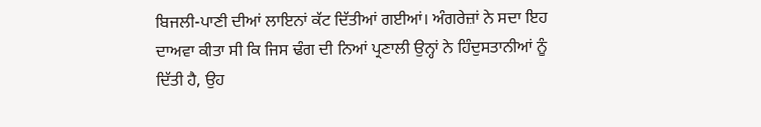ਬਿਜਲੀ-ਪਾਣੀ ਦੀਆਂ ਲਾਇਨਾਂ ਕੱਟ ਦਿੱਤੀਆਂ ਗਈਆਂ। ਅੰਗਰੇਜ਼ਾਂ ਨੇ ਸਦਾ ਇਹ ਦਾਅਵਾ ਕੀਤਾ ਸੀ ਕਿ ਜਿਸ ਢੰਗ ਦੀ ਨਿਆਂ ਪ੍ਰਣਾਲੀ ਉਨ੍ਹਾਂ ਨੇ ਹਿੰਦੁਸਤਾਨੀਆਂ ਨੂੰ ਦਿੱਤੀ ਹੈ, ਉਹ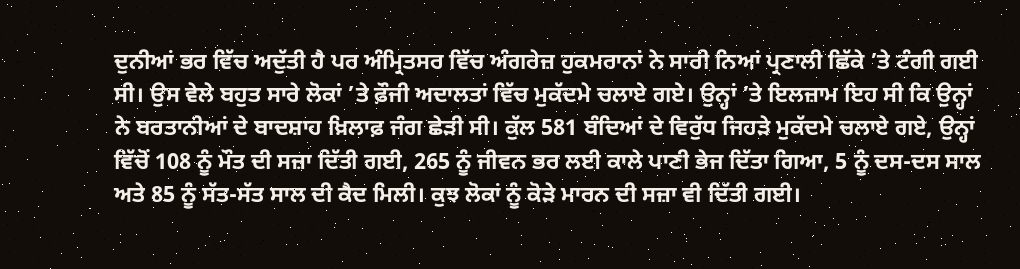ਦੁਨੀਆਂ ਭਰ ਵਿੱਚ ਅਦੁੱਤੀ ਹੈ ਪਰ ਅੰਮ੍ਰਿਤਸਰ ਵਿੱਚ ਅੰਗਰੇਜ਼ ਹੁਕਮਰਾਨਾਂ ਨੇ ਸਾਰੀ ਨਿਆਂ ਪ੍ਰਣਾਲੀ ਛਿੱਕੇ ’ਤੇ ਟੰਗੀ ਗਈ ਸੀ। ਉਸ ਵੇਲੇ ਬਹੁਤ ਸਾਰੇ ਲੋਕਾਂ ’ਤੇ ਫ਼ੌਜੀ ਅਦਾਲਤਾਂ ਵਿੱਚ ਮੁਕੱਦਮੇ ਚਲਾਏ ਗਏ। ਉਨ੍ਹਾਂ ’ਤੇ ਇਲਜ਼ਾਮ ਇਹ ਸੀ ਕਿ ਉਨ੍ਹਾਂ ਨੇ ਬਰਤਾਨੀਆਂ ਦੇ ਬਾਦਸ਼ਾਹ ਖ਼ਿਲਾਫ਼ ਜੰਗ ਛੇੜੀ ਸੀ। ਕੁੱਲ 581 ਬੰਦਿਆਂ ਦੇ ਵਿਰੁੱਧ ਜਿਹੜੇ ਮੁਕੱਦਮੇ ਚਲਾਏ ਗਏ, ਉਨ੍ਹਾਂ ਵਿੱਚੋਂ 108 ਨੂੰ ਮੌਤ ਦੀ ਸਜ਼ਾ ਦਿੱਤੀ ਗਈ, 265 ਨੂੰ ਜੀਵਨ ਭਰ ਲਈ ਕਾਲੇ ਪਾਣੀ ਭੇਜ ਦਿੱਤਾ ਗਿਆ, 5 ਨੂੰ ਦਸ-ਦਸ ਸਾਲ ਅਤੇ 85 ਨੂੰ ਸੱਤ-ਸੱਤ ਸਾਲ ਦੀ ਕੈਦ ਮਿਲੀ। ਕੁਝ ਲੋਕਾਂ ਨੂੰ ਕੋੜੇ ਮਾਰਨ ਦੀ ਸਜ਼ਾ ਵੀ ਦਿੱਤੀ ਗਈ।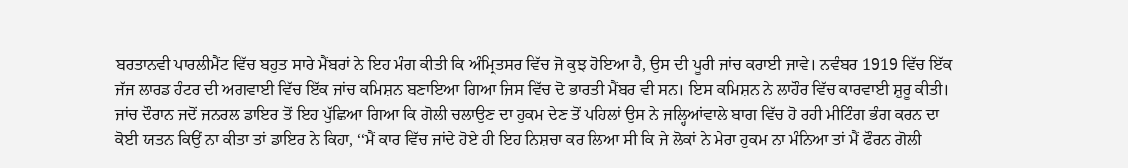ਬਰਤਾਨਵੀ ਪਾਰਲੀਮੈਂਟ ਵਿੱਚ ਬਹੁਤ ਸਾਰੇ ਮੈਂਬਰਾਂ ਨੇ ਇਹ ਮੰਗ ਕੀਤੀ ਕਿ ਅੰਮ੍ਰਿਤਸਰ ਵਿੱਚ ਜੋ ਕੁਝ ਹੋਇਆ ਹੈ, ਉਸ ਦੀ ਪੂਰੀ ਜਾਂਚ ਕਰਾਈ ਜਾਵੇ। ਨਵੰਬਰ 1919 ਵਿੱਚ ਇੱਕ ਜੱਜ ਲਾਰਡ ਹੰਟਰ ਦੀ ਅਗਵਾਈ ਵਿੱਚ ਇੱਕ ਜਾਂਚ ਕਮਿਸ਼ਨ ਬਣਾਇਆ ਗਿਆ ਜਿਸ ਵਿੱਚ ਦੋ ਭਾਰਤੀ ਮੈਂਬਰ ਵੀ ਸਨ। ਇਸ ਕਮਿਸ਼ਨ ਨੇ ਲਾਹੌਰ ਵਿੱਚ ਕਾਰਵਾਈ ਸ਼ੁਰੂ ਕੀਤੀ। ਜਾਂਚ ਦੌਰਾਨ ਜਦੋਂ ਜਨਰਲ ਡਾਇਰ ਤੋਂ ਇਹ ਪੁੱਛਿਆ ਗਿਆ ਕਿ ਗੋਲੀ ਚਲਾਉਣ ਦਾ ਹੁਕਮ ਦੇਣ ਤੋਂ ਪਹਿਲਾਂ ਉਸ ਨੇ ਜਲ੍ਹਿਆਂਵਾਲੇ ਬਾਗ ਵਿੱਚ ਹੋ ਰਹੀ ਮੀਟਿੰਗ ਭੰਗ ਕਰਨ ਦਾ ਕੋਈ ਯਤਨ ਕਿਉਂ ਨਾ ਕੀਤਾ ਤਾਂ ਡਾਇਰ ਨੇ ਕਿਹਾ, ‘‘ਮੈਂ ਕਾਰ ਵਿੱਚ ਜਾਂਦੇ ਹੋਏ ਹੀ ਇਹ ਨਿਸ਼ਚਾ ਕਰ ਲਿਆ ਸੀ ਕਿ ਜੇ ਲੋਕਾਂ ਨੇ ਮੇਰਾ ਹੁਕਮ ਨਾ ਮੰਨਿਆ ਤਾਂ ਮੈਂ ਫੌਰਨ ਗੋਲੀ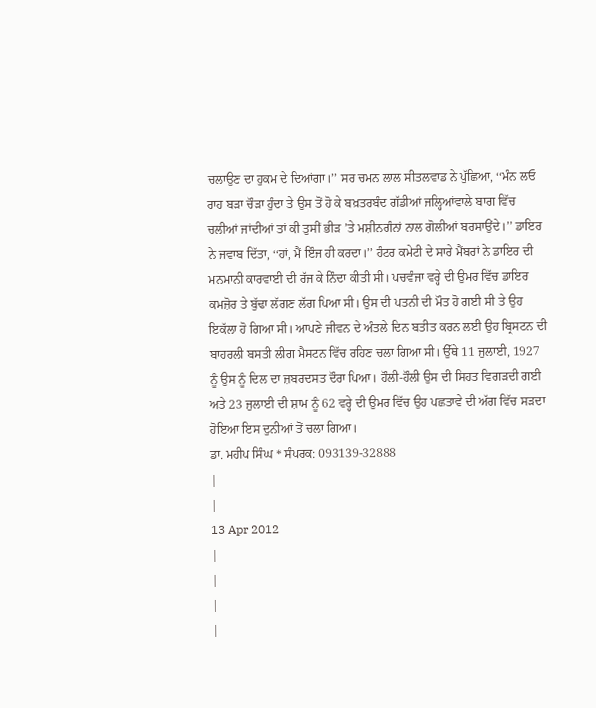ਚਲਾਉਣ ਦਾ ਹੁਕਮ ਦੇ ਦਿਆਂਗਾ।’’ ਸਰ ਚਮਨ ਲਾਲ ਸੀਤਲਵਾਡ ਨੇ ਪੁੱਛਿਆ, ‘‘ਮੰਨ ਲਓ ਰਾਹ ਬੜਾ ਚੌੜਾ ਹੁੰਦਾ ਤੇ ਉਸ ਤੋਂ ਹੋ ਕੇ ਬਖ਼ਤਰਬੰਦ ਗੱਡੀਆਂ ਜਲ੍ਹਿਆਂਵਾਲੇ ਬਾਗ ਵਿੱਚ ਚਲੀਆਂ ਜਾਂਦੀਆਂ ਤਾਂ ਕੀ ਤੁਸੀਂ ਭੀੜ ’ਤੇ ਮਸ਼ੀਨਗੰਨਾਂ ਨਾਲ ਗੋਲੀਆਂ ਬਰਸਾਉਂਦੇ।’’ ਡਾਇਰ ਨੇ ਜਵਾਬ ਦਿੱਤਾ, ‘‘ਹਾਂ, ਮੈਂ ਇੰਜ ਹੀ ਕਰਦਾ।’’ ਹੰਟਰ ਕਮੇਟੀ ਦੇ ਸਾਰੇ ਮੈਂਬਰਾਂ ਨੇ ਡਾਇਰ ਦੀ ਮਨਮਾਨੀ ਕਾਰਵਾਈ ਦੀ ਰੱਜ ਕੇ ਨਿੰਦਾ ਕੀਤੀ ਸੀ। ਪਚਵੰਜਾ ਵਰ੍ਹੇ ਦੀ ਉਮਰ ਵਿੱਚ ਡਾਇਰ ਕਮਜ਼ੋਰ ਤੇ ਬੁੱਢਾ ਲੱਗਣ ਲੱਗ ਪਿਆ ਸੀ। ਉਸ ਦੀ ਪਤਨੀ ਦੀ ਮੌਤ ਹੋ ਗਈ ਸੀ ਤੇ ਉਹ ਇਕੱਲਾ ਹੋ ਗਿਆ ਸੀ। ਆਪਣੇ ਜੀਵਨ ਦੇ ਅੰਤਲੇ ਦਿਨ ਬਤੀਤ ਕਰਨ ਲਈ ਉਹ ਬ੍ਰਿਸਟਨ ਦੀ ਬਾਹਰਲੀ ਬਸਤੀ ਲੀਗ ਮੈਸਟਨ ਵਿੱਚ ਰਹਿਣ ਚਲਾ ਗਿਆ ਸੀ। ਉੱਥੇ 11 ਜੁਲਾਈ, 1927 ਨੂੰ ਉਸ ਨੂੰ ਦਿਲ ਦਾ ਜ਼ਬਰਦਸਤ ਦੌਰਾ ਪਿਆ। ਹੌਲੀ-ਹੌਲੀ ਉਸ ਦੀ ਸਿਹਤ ਵਿਗੜਦੀ ਗਈ ਅਤੇ 23 ਜੁਲਾਈ ਦੀ ਸ਼ਾਮ ਨੂੰ 62 ਵਰ੍ਹੇ ਦੀ ਉਮਰ ਵਿੱਚ ਉਹ ਪਛਤਾਵੇ ਦੀ ਅੱਗ ਵਿੱਚ ਸੜਦਾ ਹੋਇਆ ਇਸ ਦੁਨੀਆਂ ਤੋਂ ਚਲਾ ਗਿਆ।
ਡਾ. ਮਹੀਪ ਸਿੰਘ * ਸੰਪਰਕ: 093139-32888
|
|
13 Apr 2012
|
|
|
|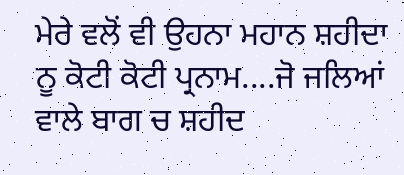ਮੇਰੇ ਵਲੋਂ ਵੀ ਉਹਨਾ ਮਹਾਨ ਸ਼ਹੀਦਾ ਨੂ ਕੋਟੀ ਕੋਟੀ ਪ੍ਰਨਾਮ....ਜੋ ਜਲਿਆਂ ਵਾਲੇ ਬਾਗ ਚ ਸ਼ਹੀਦ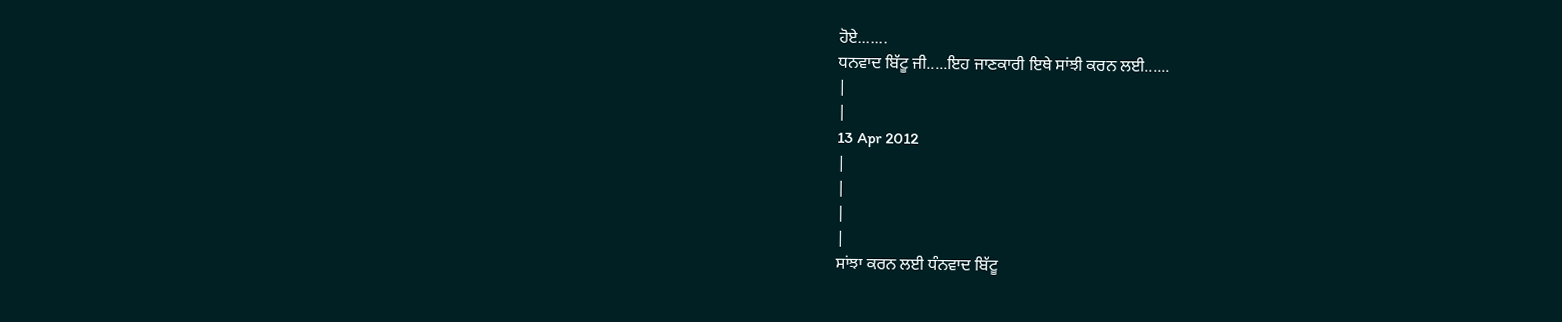ਹੋਏ.......
ਧਨਵਾਦ ਬਿੱਟੂ ਜੀ.....ਇਹ ਜਾਣਕਾਰੀ ਇਥੇ ਸਾਂਝੀ ਕਰਨ ਲਈ......
|
|
13 Apr 2012
|
|
|
|
ਸਾਂਝਾ ਕਰਨ ਲਈ ਧੰਨਵਾਦ ਬਿੱਟੂ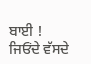ਬਾਈ ! ਜਿਓਂਦੇ ਵੱਸਦੇ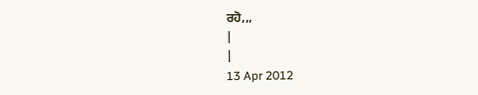ਰਹੋ,,,
|
|
13 Apr 2012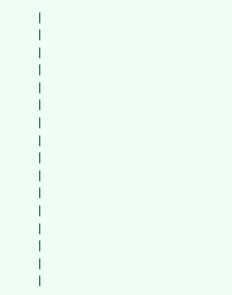|
|
|
|
|
|
|
|
|
|
|
|
|
|
|
|